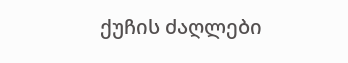ქუჩის ძაღლები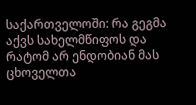საქართველოში: რა გეგმა აქვს სახელმწიფოს და რატომ არ ენდობიან მას ცხოველთა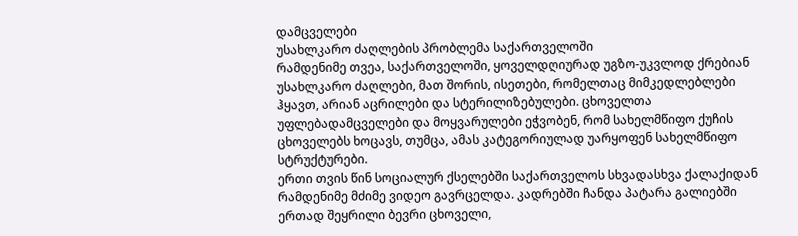დამცველები
უსახლკარო ძაღლების პრობლემა საქართველოში
რამდენიმე თვეა, საქართველოში, ყოველდღიურად უგზო-უკვლოდ ქრებიან უსახლკარო ძაღლები, მათ შორის, ისეთები, რომელთაც მიმკედლებლები ჰყავთ, არიან აცრილები და სტერილიზებულები. ცხოველთა უფლებადამცველები და მოყვარულები ეჭვობენ, რომ სახელმწიფო ქუჩის ცხოველებს ხოცავს, თუმცა, ამას კატეგორიულად უარყოფენ სახელმწიფო სტრუქტურები.
ერთი თვის წინ სოციალურ ქსელებში საქართველოს სხვადასხვა ქალაქიდან რამდენიმე მძიმე ვიდეო გავრცელდა. კადრებში ჩანდა პატარა გალიებში ერთად შეყრილი ბევრი ცხოველი,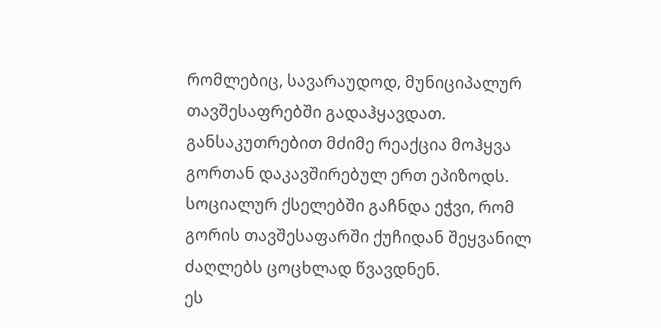რომლებიც, სავარაუდოდ, მუნიციპალურ თავშესაფრებში გადაჰყავდათ.
განსაკუთრებით მძიმე რეაქცია მოჰყვა გორთან დაკავშირებულ ერთ ეპიზოდს. სოციალურ ქსელებში გაჩნდა ეჭვი, რომ გორის თავშესაფარში ქუჩიდან შეყვანილ ძაღლებს ცოცხლად წვავდნენ.
ეს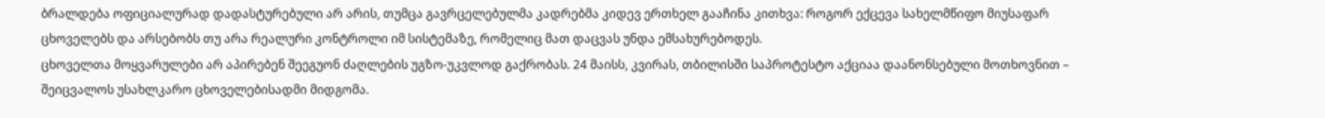ბრალდება ოფიციალურად დადასტურებული არ არის, თუმცა გავრცელებულმა კადრებმა კიდევ ერთხელ გააჩინა კითხვა: როგორ ექცევა სახელმწიფო მიუსაფარ ცხოველებს და არსებობს თუ არა რეალური კონტროლი იმ სისტემაზე, რომელიც მათ დაცვას უნდა ემსახურებოდეს.
ცხოველთა მოყვარულები არ აპირებენ შეეგუონ ძაღლების უგზო-უკვლოდ გაქრობას. 24 მაისს, კვირას, თბილისში საპროტესტო აქციაა დაანონსებული მოთხოვნით – შეიცვალოს უსახლკარო ცხოველებისადმი მიდგომა.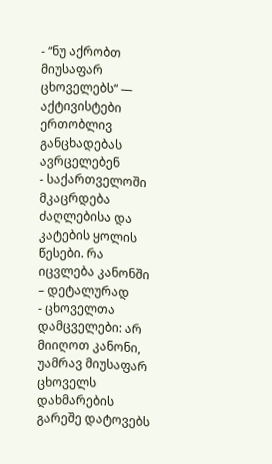- “ნუ აქრობთ მიუსაფარ ცხოველებს“ — აქტივისტები ერთობლივ განცხადებას ავრცელებენ
- საქართველოში მკაცრდება ძაღლებისა და კატების ყოლის წესები. რა იცვლება კანონში – დეტალურად
- ცხოველთა დამცველები: არ მიიღოთ კანონი, უამრავ მიუსაფარ ცხოველს დახმარების გარეშე დატოვებს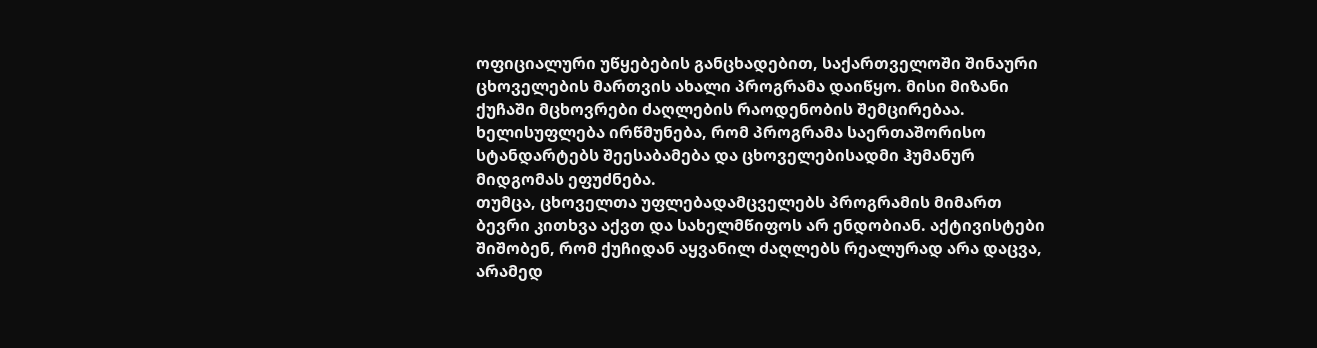ოფიციალური უწყებების განცხადებით, საქართველოში შინაური ცხოველების მართვის ახალი პროგრამა დაიწყო. მისი მიზანი ქუჩაში მცხოვრები ძაღლების რაოდენობის შემცირებაა. ხელისუფლება ირწმუნება, რომ პროგრამა საერთაშორისო სტანდარტებს შეესაბამება და ცხოველებისადმი ჰუმანურ მიდგომას ეფუძნება.
თუმცა, ცხოველთა უფლებადამცველებს პროგრამის მიმართ ბევრი კითხვა აქვთ და სახელმწიფოს არ ენდობიან. აქტივისტები შიშობენ, რომ ქუჩიდან აყვანილ ძაღლებს რეალურად არა დაცვა, არამედ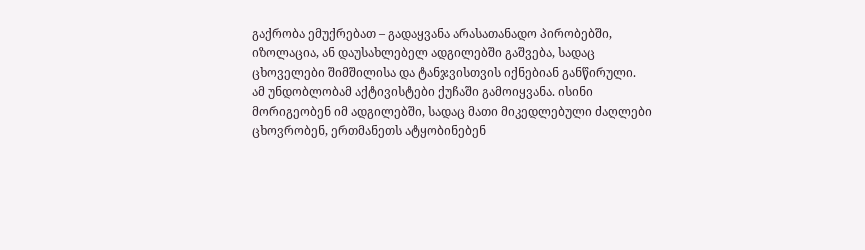გაქრობა ემუქრებათ – გადაყვანა არასათანადო პირობებში, იზოლაცია, ან დაუსახლებელ ადგილებში გაშვება, სადაც ცხოველები შიმშილისა და ტანჯვისთვის იქნებიან განწირული.
ამ უნდობლობამ აქტივისტები ქუჩაში გამოიყვანა. ისინი მორიგეობენ იმ ადგილებში, სადაც მათი მიკედლებული ძაღლები ცხოვრობენ, ერთმანეთს ატყობინებენ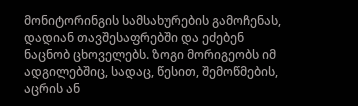მონიტორინგის სამსახურების გამოჩენას, დადიან თავშესაფრებში და ეძებენ ნაცნობ ცხოველებს. ზოგი მორიგეობს იმ ადგილებშიც, სადაც, წესით, შემოწმების, აცრის ან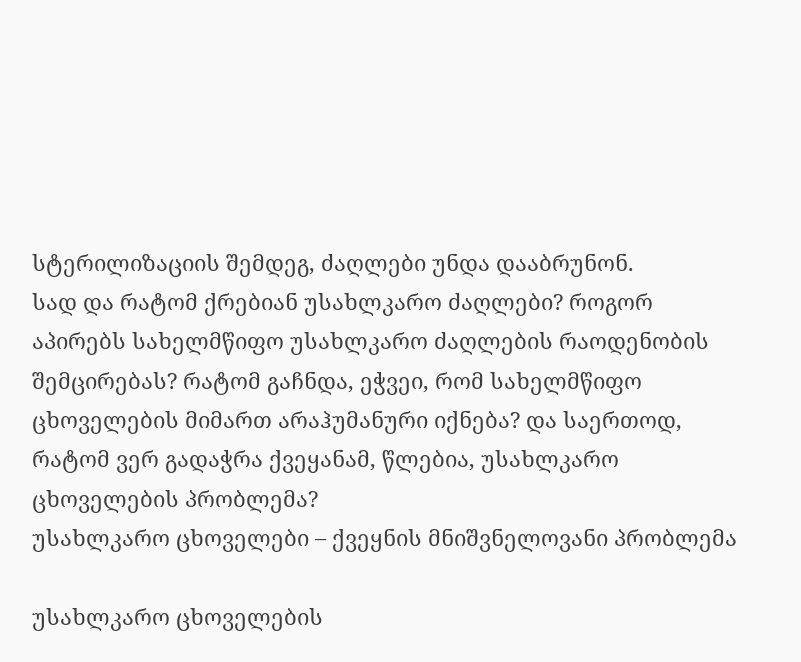სტერილიზაციის შემდეგ, ძაღლები უნდა დააბრუნონ.
სად და რატომ ქრებიან უსახლკარო ძაღლები? როგორ აპირებს სახელმწიფო უსახლკარო ძაღლების რაოდენობის შემცირებას? რატომ გაჩნდა, ეჭვეი, რომ სახელმწიფო ცხოველების მიმართ არაჰუმანური იქნება? და საერთოდ, რატომ ვერ გადაჭრა ქვეყანამ, წლებია, უსახლკარო ცხოველების პრობლემა?
უსახლკარო ცხოველები – ქვეყნის მნიშვნელოვანი პრობლემა

უსახლკარო ცხოველების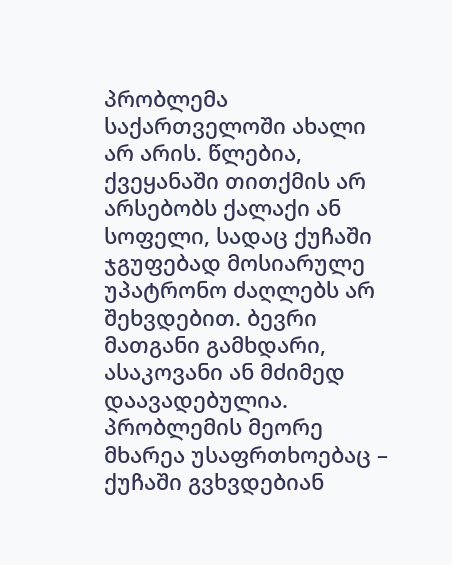პრობლემა საქართველოში ახალი არ არის. წლებია, ქვეყანაში თითქმის არ არსებობს ქალაქი ან სოფელი, სადაც ქუჩაში ჯგუფებად მოსიარულე უპატრონო ძაღლებს არ შეხვდებით. ბევრი მათგანი გამხდარი, ასაკოვანი ან მძიმედ დაავადებულია. პრობლემის მეორე მხარეა უსაფრთხოებაც – ქუჩაში გვხვდებიან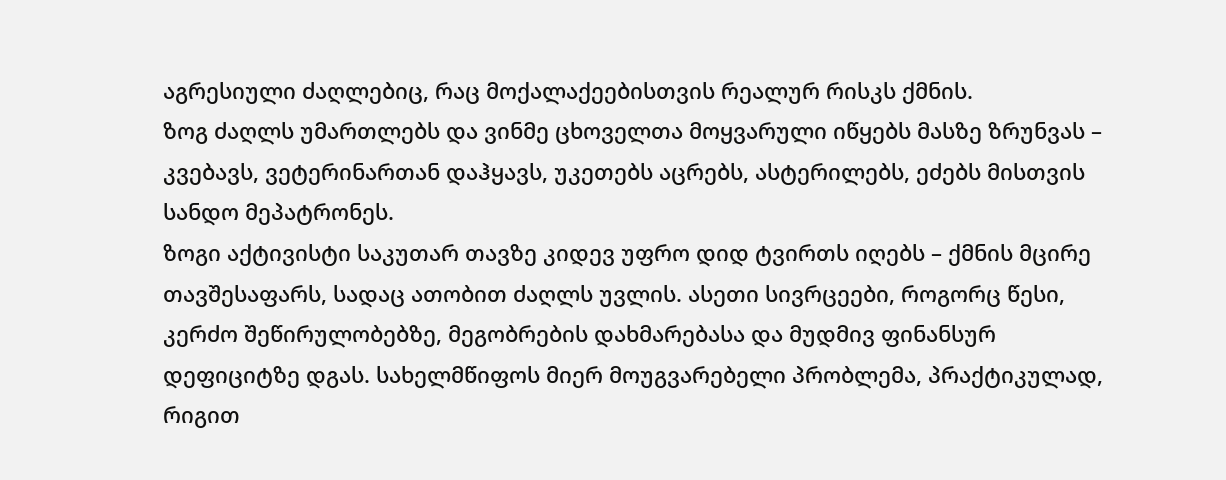აგრესიული ძაღლებიც, რაც მოქალაქეებისთვის რეალურ რისკს ქმნის.
ზოგ ძაღლს უმართლებს და ვინმე ცხოველთა მოყვარული იწყებს მასზე ზრუნვას – კვებავს, ვეტერინართან დაჰყავს, უკეთებს აცრებს, ასტერილებს, ეძებს მისთვის სანდო მეპატრონეს.
ზოგი აქტივისტი საკუთარ თავზე კიდევ უფრო დიდ ტვირთს იღებს – ქმნის მცირე თავშესაფარს, სადაც ათობით ძაღლს უვლის. ასეთი სივრცეები, როგორც წესი, კერძო შეწირულობებზე, მეგობრების დახმარებასა და მუდმივ ფინანსურ დეფიციტზე დგას. სახელმწიფოს მიერ მოუგვარებელი პრობლემა, პრაქტიკულად, რიგით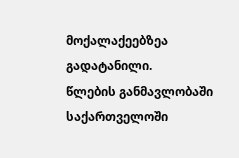მოქალაქეებზეა გადატანილი.
წლების განმავლობაში საქართველოში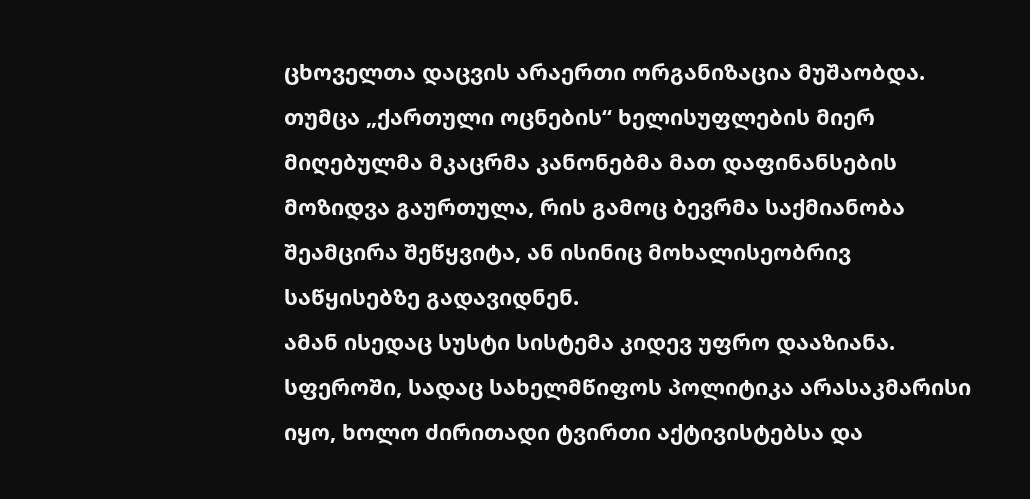ცხოველთა დაცვის არაერთი ორგანიზაცია მუშაობდა. თუმცა „ქართული ოცნების“ ხელისუფლების მიერ მიღებულმა მკაცრმა კანონებმა მათ დაფინანსების მოზიდვა გაურთულა, რის გამოც ბევრმა საქმიანობა შეამცირა შეწყვიტა, ან ისინიც მოხალისეობრივ საწყისებზე გადავიდნენ.
ამან ისედაც სუსტი სისტემა კიდევ უფრო დააზიანა. სფეროში, სადაც სახელმწიფოს პოლიტიკა არასაკმარისი იყო, ხოლო ძირითადი ტვირთი აქტივისტებსა და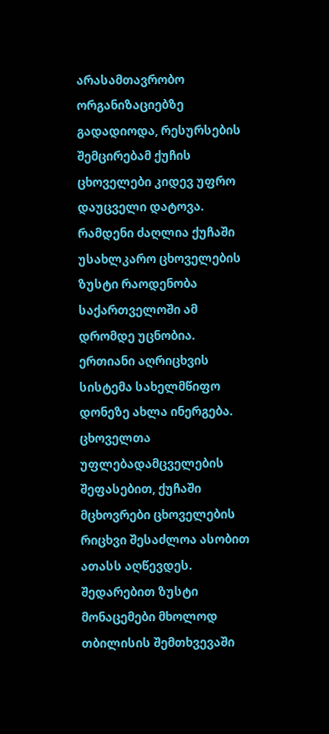არასამთავრობო ორგანიზაციებზე გადადიოდა, რესურსების შემცირებამ ქუჩის ცხოველები კიდევ უფრო დაუცველი დატოვა.
რამდენი ძაღლია ქუჩაში
უსახლკარო ცხოველების ზუსტი რაოდენობა საქართველოში ამ დრომდე უცნობია. ერთიანი აღრიცხვის სისტემა სახელმწიფო დონეზე ახლა ინერგება.
ცხოველთა უფლებადამცველების შეფასებით, ქუჩაში მცხოვრები ცხოველების რიცხვი შესაძლოა ასობით ათასს აღწევდეს.
შედარებით ზუსტი მონაცემები მხოლოდ თბილისის შემთხვევაში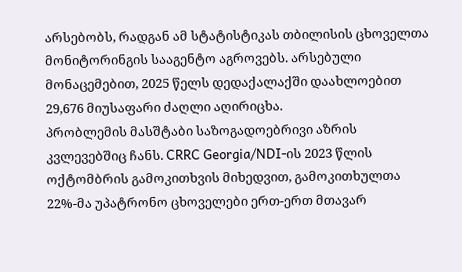არსებობს, რადგან ამ სტატისტიკას თბილისის ცხოველთა მონიტორინგის სააგენტო აგროვებს. არსებული მონაცემებით, 2025 წელს დედაქალაქში დაახლოებით 29,676 მიუსაფარი ძაღლი აღირიცხა.
პრობლემის მასშტაბი საზოგადოებრივი აზრის კვლევებშიც ჩანს. CRRC Georgia/NDI-ის 2023 წლის ოქტომბრის გამოკითხვის მიხედვით, გამოკითხულთა 22%-მა უპატრონო ცხოველები ერთ-ერთ მთავარ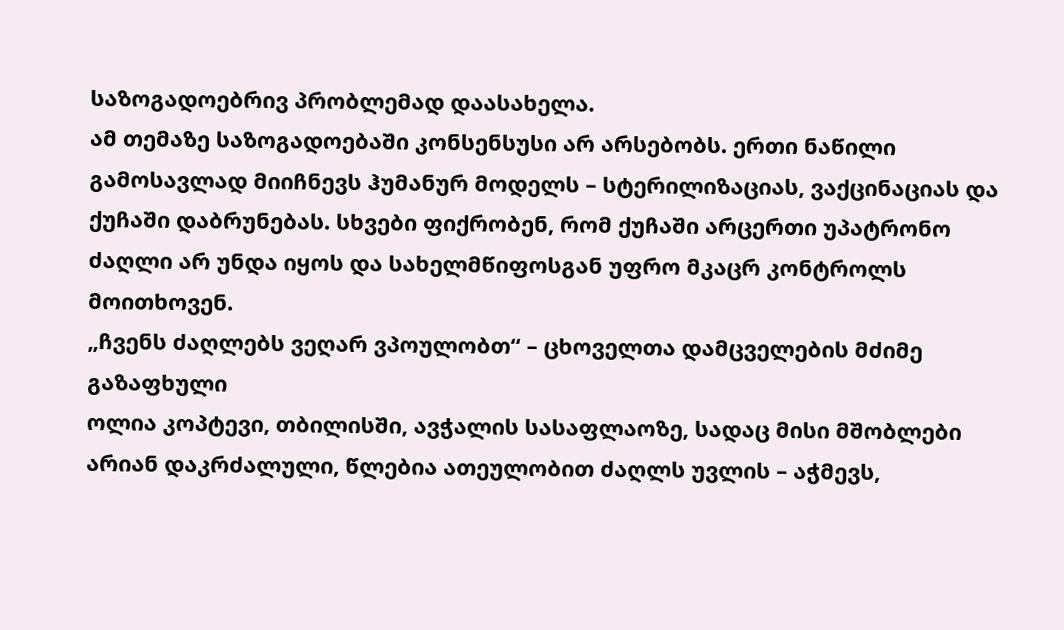საზოგადოებრივ პრობლემად დაასახელა.
ამ თემაზე საზოგადოებაში კონსენსუსი არ არსებობს. ერთი ნაწილი გამოსავლად მიიჩნევს ჰუმანურ მოდელს – სტერილიზაციას, ვაქცინაციას და ქუჩაში დაბრუნებას. სხვები ფიქრობენ, რომ ქუჩაში არცერთი უპატრონო ძაღლი არ უნდა იყოს და სახელმწიფოსგან უფრო მკაცრ კონტროლს მოითხოვენ.
„ჩვენს ძაღლებს ვეღარ ვპოულობთ“ – ცხოველთა დამცველების მძიმე გაზაფხული
ოლია კოპტევი, თბილისში, ავჭალის სასაფლაოზე, სადაც მისი მშობლები არიან დაკრძალული, წლებია ათეულობით ძაღლს უვლის – აჭმევს,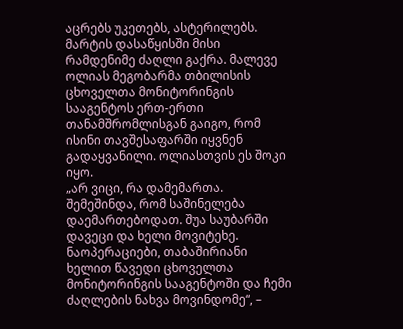აცრებს უკეთებს, ასტერილებს.
მარტის დასაწყისში მისი რამდენიმე ძაღლი გაქრა. მალევე ოლიას მეგობარმა თბილისის ცხოველთა მონიტორინგის სააგენტოს ერთ-ერთი თანამშრომლისგან გაიგო, რომ ისინი თავშესაფარში იყვნენ გადაყვანილი. ოლიასთვის ეს შოკი იყო.
„არ ვიცი, რა დამემართა. შემეშინდა, რომ საშინელება დაემართებოდათ. შუა საუბარში დავეცი და ხელი მოვიტეხე. ნაოპერაციები, თაბაშირიანი ხელით წავედი ცხოველთა მონიტორინგის სააგენტოში და ჩემი ძაღლების ნახვა მოვინდომე“, –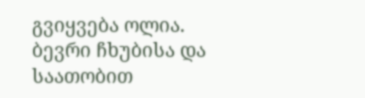გვიყვება ოლია.
ბევრი ჩხუბისა და საათობით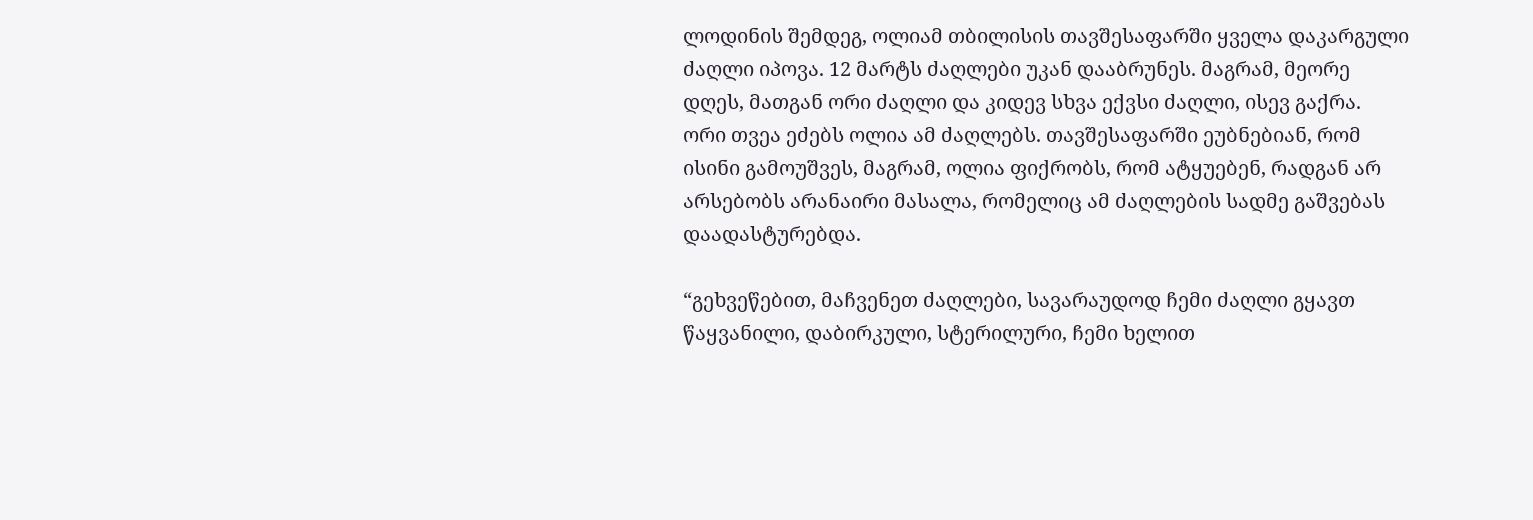ლოდინის შემდეგ, ოლიამ თბილისის თავშესაფარში ყველა დაკარგული ძაღლი იპოვა. 12 მარტს ძაღლები უკან დააბრუნეს. მაგრამ, მეორე დღეს, მათგან ორი ძაღლი და კიდევ სხვა ექვსი ძაღლი, ისევ გაქრა.
ორი თვეა ეძებს ოლია ამ ძაღლებს. თავშესაფარში ეუბნებიან, რომ ისინი გამოუშვეს, მაგრამ, ოლია ფიქრობს, რომ ატყუებენ, რადგან არ არსებობს არანაირი მასალა, რომელიც ამ ძაღლების სადმე გაშვებას დაადასტურებდა.

“გეხვეწებით, მაჩვენეთ ძაღლები, სავარაუდოდ ჩემი ძაღლი გყავთ წაყვანილი, დაბირკული, სტერილური, ჩემი ხელით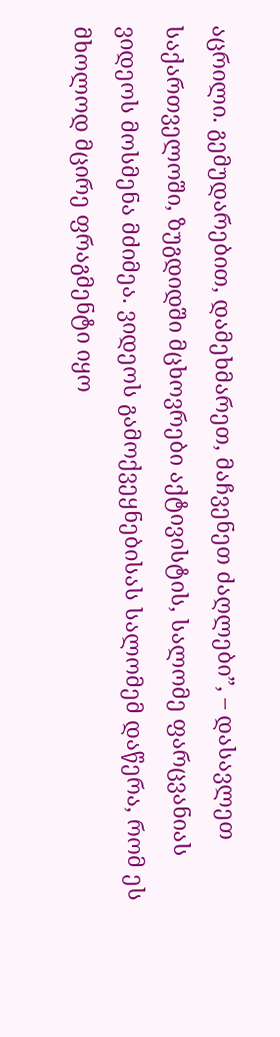აცრილი. გემუდარებით, დამეხმარეთ, მაჩვენეთ ძაღლები”, – დასავლეთ საქართველოში, ზუგდიდში მცხოვრები აქტივისტის, სალომე ფარცვანიას ვიდეოს მოსმენა მძიმეა. ვიდეოს გამოქვეყნებისას სალომემ დაწერა, რომ ეს მხოლოდ მცირე ფრაგმენტი იყო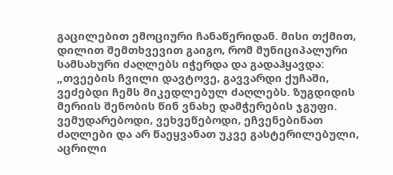გაცილებით ემოციური ჩანაწერიდან. მისი თქმით, დილით შემთხვევით გაიგო, რომ მუნიციპალური სამსახური ძაღლებს იჭერდა და გადაჰყავდა:
„თვეების ჩვილი დავტოვე, გავვარდი ქუჩაში, ვეძებდი ჩემს მიკედლებულ ძაღლებს. ზუგდიდის მერიის შენობის წინ ვნახე დამჭერების ჯგუფი. ვემუდარებოდი, ვეხვეწებოდი, ეჩვენებინათ ძაღლები და არ წაეყვანათ უკვე გასტერილებული, აცრილი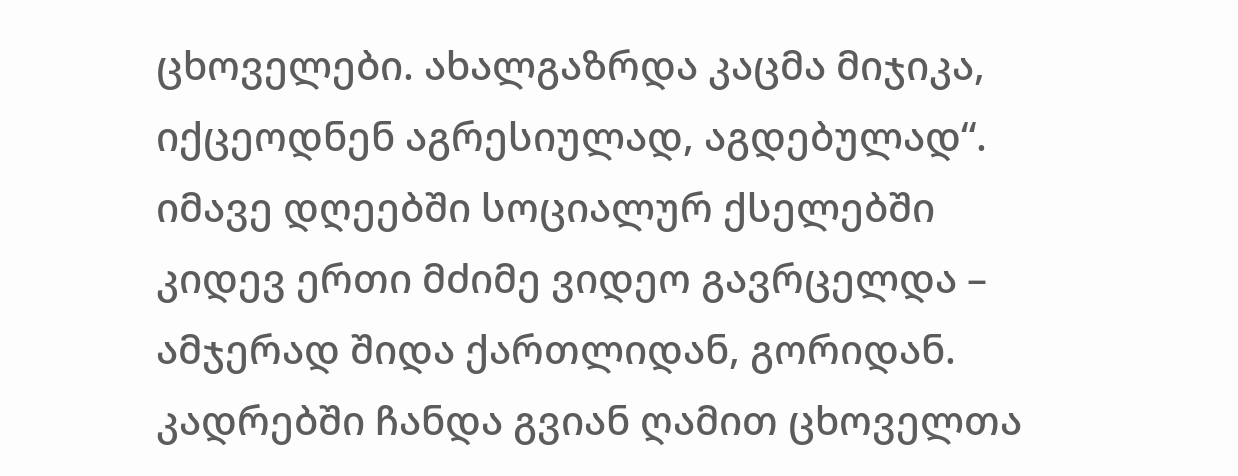ცხოველები. ახალგაზრდა კაცმა მიჯიკა, იქცეოდნენ აგრესიულად, აგდებულად“.
იმავე დღეებში სოციალურ ქსელებში კიდევ ერთი მძიმე ვიდეო გავრცელდა – ამჯერად შიდა ქართლიდან, გორიდან. კადრებში ჩანდა გვიან ღამით ცხოველთა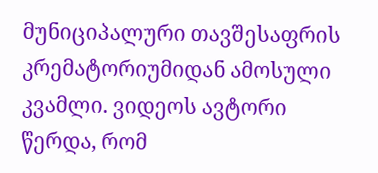მუნიციპალური თავშესაფრის კრემატორიუმიდან ამოსული კვამლი. ვიდეოს ავტორი წერდა, რომ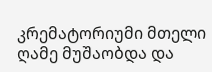კრემატორიუმი მთელი ღამე მუშაობდა და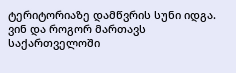ტერიტორიაზე დამწვრის სუნი იდგა.
ვინ და როგორ მართავს საქართველოში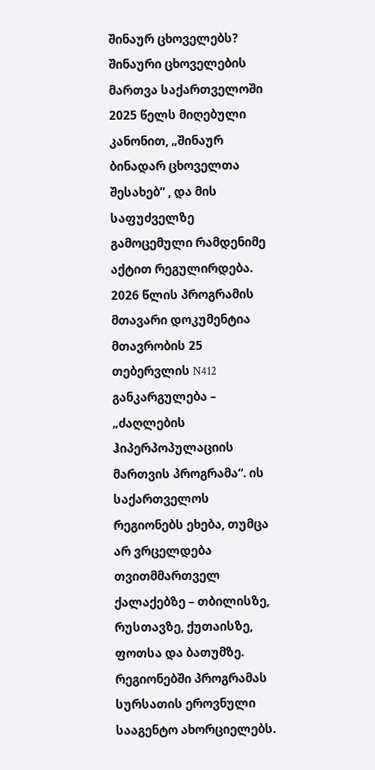შინაურ ცხოველებს?
შინაური ცხოველების მართვა საქართველოში 2025 წელს მიღებული კანონით, „შინაურ ბინადარ ცხოველთა შესახებ” , და მის საფუძველზე გამოცემული რამდენიმე აქტით რეგულირდება.
2026 წლის პროგრამის მთავარი დოკუმენტია მთავრობის 25 თებერვლის N412 განკარგულება – „ძაღლების ჰიპერპოპულაციის მართვის პროგრამა“. ის საქართველოს რეგიონებს ეხება, თუმცა არ ვრცელდება თვითმმართველ ქალაქებზე – თბილისზე, რუსთავზე, ქუთაისზე, ფოთსა და ბათუმზე.
რეგიონებში პროგრამას სურსათის ეროვნული სააგენტო ახორციელებს.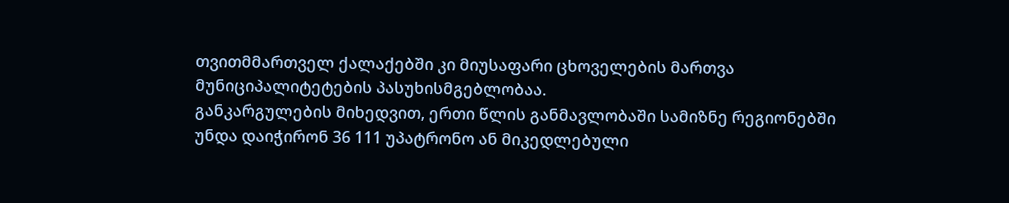თვითმმართველ ქალაქებში კი მიუსაფარი ცხოველების მართვა მუნიციპალიტეტების პასუხისმგებლობაა.
განკარგულების მიხედვით, ერთი წლის განმავლობაში სამიზნე რეგიონებში უნდა დაიჭირონ 36 111 უპატრონო ან მიკედლებული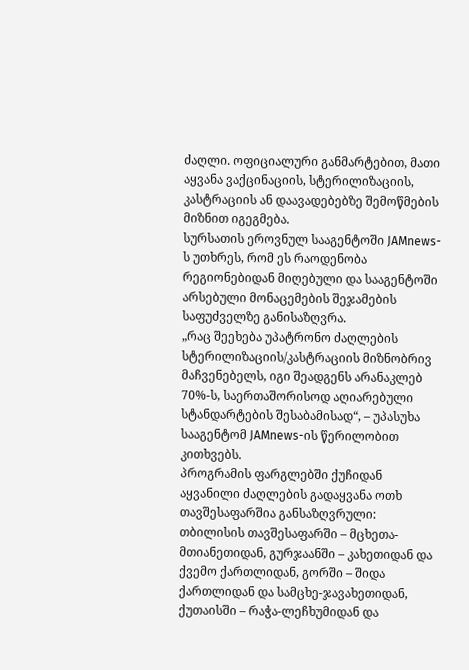ძაღლი. ოფიციალური განმარტებით, მათი აყვანა ვაქცინაციის, სტერილიზაციის, კასტრაციის ან დაავადებებზე შემოწმების მიზნით იგეგმება.
სურსათის ეროვნულ სააგენტოში JAMnews-ს უთხრეს, რომ ეს რაოდენობა რეგიონებიდან მიღებული და სააგენტოში არსებული მონაცემების შეჯამების საფუძველზე განისაზღვრა.
„რაც შეეხება უპატრონო ძაღლების სტერილიზაციის/კასტრაციის მიზნობრივ მაჩვენებელს, იგი შეადგენს არანაკლებ 70%-ს, საერთაშორისოდ აღიარებული სტანდარტების შესაბამისად“, – უპასუხა სააგენტომ JAMnews-ის წერილობით კითხვებს.
პროგრამის ფარგლებში ქუჩიდან აყვანილი ძაღლების გადაყვანა ოთხ თავშესაფარშია განსაზღვრული: თბილისის თავშესაფარში – მცხეთა-მთიანეთიდან, გურჯაანში – კახეთიდან და ქვემო ქართლიდან, გორში – შიდა ქართლიდან და სამცხე-ჯავახეთიდან, ქუთაისში – რაჭა-ლეჩხუმიდან და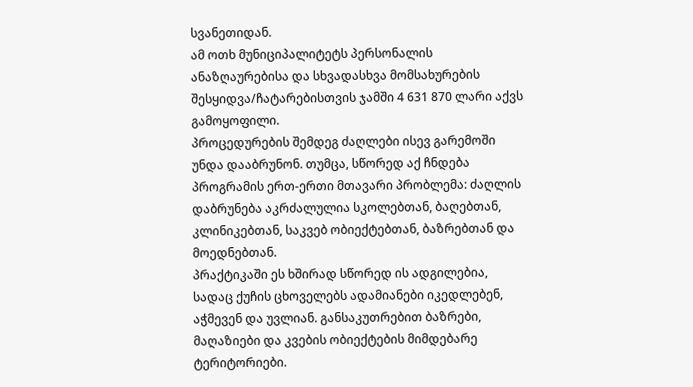სვანეთიდან.
ამ ოთხ მუნიციპალიტეტს პერსონალის ანაზღაურებისა და სხვადასხვა მომსახურების შესყიდვა/ჩატარებისთვის ჯამში 4 631 870 ლარი აქვს გამოყოფილი.
პროცედურების შემდეგ ძაღლები ისევ გარემოში უნდა დააბრუნონ. თუმცა, სწორედ აქ ჩნდება პროგრამის ერთ-ერთი მთავარი პრობლემა: ძაღლის დაბრუნება აკრძალულია სკოლებთან, ბაღებთან, კლინიკებთან, საკვებ ობიექტებთან, ბაზრებთან და მოედნებთან.
პრაქტიკაში ეს ხშირად სწორედ ის ადგილებია, სადაც ქუჩის ცხოველებს ადამიანები იკედლებენ, აჭმევენ და უვლიან. განსაკუთრებით ბაზრები, მაღაზიები და კვების ობიექტების მიმდებარე ტერიტორიები.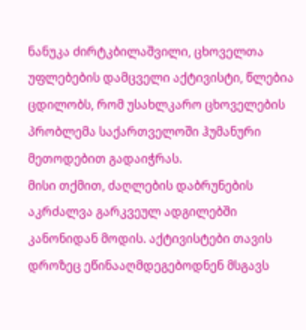ნანუკა ძირტკბილაშვილი, ცხოველთა უფლებების დამცველი აქტივისტი, წლებია ცდილობს, რომ უსახლკარო ცხოველების პრობლემა საქართველოში ჰუმანური მეთოდებით გადაიჭრას.
მისი თქმით, ძაღლების დაბრუნების აკრძალვა გარკვეულ ადგილებში კანონიდან მოდის. აქტივისტები თავის დროზეც ეწინააღმდეგებოდნენ მსგავს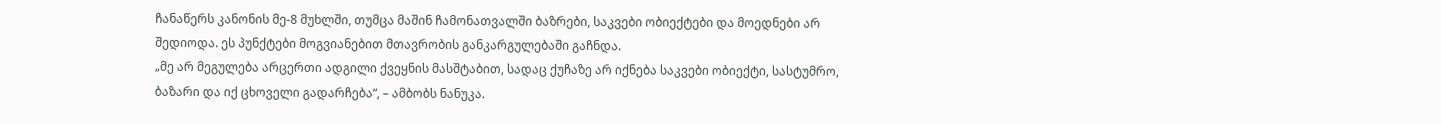ჩანაწერს კანონის მე-8 მუხლში, თუმცა მაშინ ჩამონათვალში ბაზრები, საკვები ობიექტები და მოედნები არ შედიოდა. ეს პუნქტები მოგვიანებით მთავრობის განკარგულებაში გაჩნდა.
„მე არ მეგულება არცერთი ადგილი ქვეყნის მასშტაბით, სადაც ქუჩაზე არ იქნება საკვები ობიექტი, სასტუმრო, ბაზარი და იქ ცხოველი გადარჩება“, – ამბობს ნანუკა.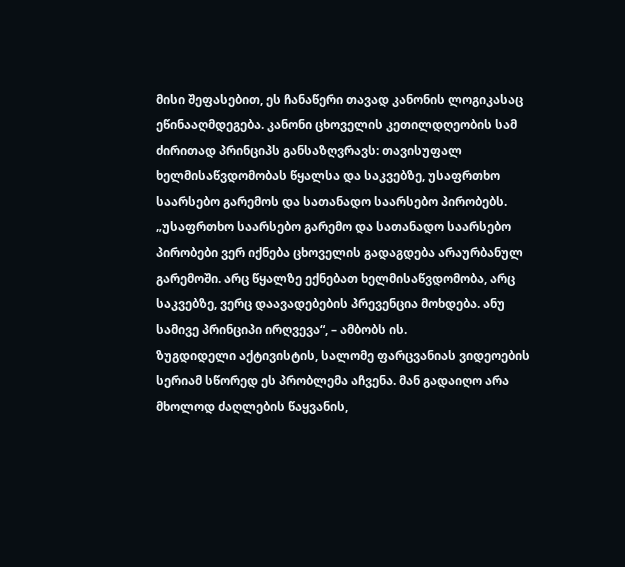მისი შეფასებით, ეს ჩანაწერი თავად კანონის ლოგიკასაც ეწინააღმდეგება. კანონი ცხოველის კეთილდღეობის სამ ძირითად პრინციპს განსაზღვრავს: თავისუფალ ხელმისაწვდომობას წყალსა და საკვებზე, უსაფრთხო საარსებო გარემოს და სათანადო საარსებო პირობებს.
„უსაფრთხო საარსებო გარემო და სათანადო საარსებო პირობები ვერ იქნება ცხოველის გადაგდება არაურბანულ გარემოში. არც წყალზე ექნებათ ხელმისაწვდომობა, არც საკვებზე, ვერც დაავადებების პრევენცია მოხდება. ანუ სამივე პრინციპი ირღვევა“, – ამბობს ის.
ზუგდიდელი აქტივისტის, სალომე ფარცვანიას ვიდეოების სერიამ სწორედ ეს პრობლემა აჩვენა. მან გადაიღო არა მხოლოდ ძაღლების წაყვანის,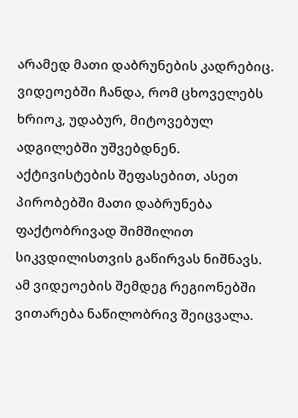არამედ მათი დაბრუნების კადრებიც. ვიდეოებში ჩანდა, რომ ცხოველებს ხრიოკ, უდაბურ, მიტოვებულ ადგილებში უშვებდნენ. აქტივისტების შეფასებით, ასეთ პირობებში მათი დაბრუნება ფაქტობრივად შიმშილით სიკვდილისთვის გაწირვას ნიშნავს.
ამ ვიდეოების შემდეგ რეგიონებში ვითარება ნაწილობრივ შეიცვალა.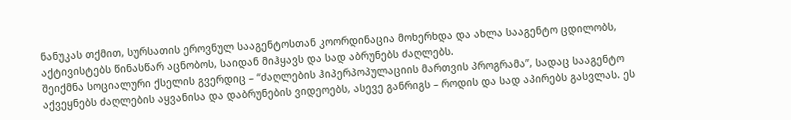ნანუკას თქმით, სურსათის ეროვნულ სააგენტოსთან კოორდინაცია მოხერხდა და ახლა სააგენტო ცდილობს, აქტივისტებს წინასწარ აცნობოს, საიდან მიჰყავს და სად აბრუნებს ძაღლებს.
შეიქმნა სოციალური ქსელის გვერდიც – “ძაღლების ჰიპერპოპულაციის მართვის პროგრამა”, სადაც სააგენტო აქვეყნებს ძაღლების აყვანისა და დაბრუნების ვიდეოებს, ასევე განრიგს – როდის და სად აპირებს გასვლას. ეს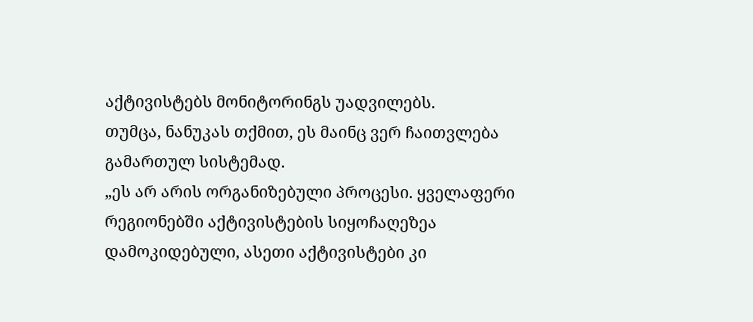აქტივისტებს მონიტორინგს უადვილებს.
თუმცა, ნანუკას თქმით, ეს მაინც ვერ ჩაითვლება გამართულ სისტემად.
„ეს არ არის ორგანიზებული პროცესი. ყველაფერი რეგიონებში აქტივისტების სიყოჩაღეზეა დამოკიდებული, ასეთი აქტივისტები კი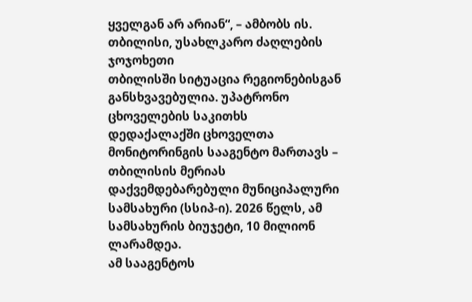ყველგან არ არიან“, – ამბობს ის.
თბილისი, უსახლკარო ძაღლების ჯოჯოხეთი
თბილისში სიტუაცია რეგიონებისგან განსხვავებულია. უპატრონო ცხოველების საკითხს დედაქალაქში ცხოველთა მონიტორინგის სააგენტო მართავს – თბილისის მერიას დაქვემდებარებული მუნიციპალური სამსახური (სსიპ-ი). 2026 წელს, ამ სამსახურის ბიუჯეტი, 10 მილიონ ლარამდეა.
ამ სააგენტოს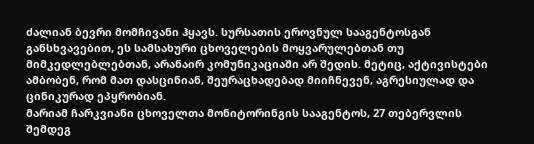ძალიან ბევრი მომჩივანი ჰყავს. სურსათის ეროვნულ სააგენტოსგან განსხვავებით, ეს სამსახური ცხოველების მოყვარულებთან თუ მიმკედლებლებთან, არანაირ კომუნიკაციაში არ შედის. მეტიც, აქტივისტები ამბობენ, რომ მათ დასცინიან, შეურაცხადებად მიიჩნევენ, აგრესიულად და ცინიკურად ეპყრობიან.
მარიამ ჩარკვიანი ცხოველთა მონიტორინგის სააგენტოს, 27 თებერვლის შემდეგ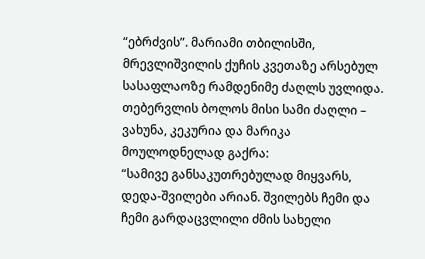“ებრძვის”. მარიამი თბილისში, მრევლიშვილის ქუჩის კვეთაზე არსებულ სასაფლაოზე რამდენიმე ძაღლს უვლიდა. თებერვლის ბოლოს მისი სამი ძაღლი – ვახუნა, კეკურია და მარიკა მოულოდნელად გაქრა:
“სამივე განსაკუთრებულად მიყვარს, დედა-შვილები არიან. შვილებს ჩემი და ჩემი გარდაცვლილი ძმის სახელი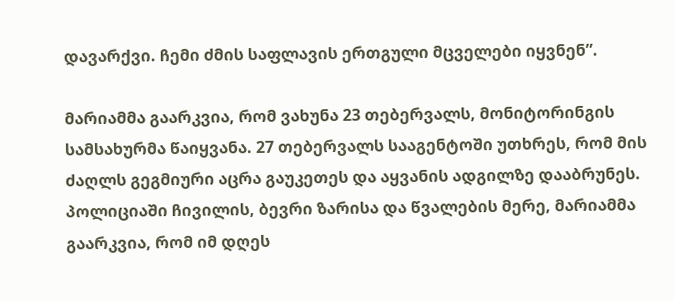დავარქვი. ჩემი ძმის საფლავის ერთგული მცველები იყვნენ”.

მარიამმა გაარკვია, რომ ვახუნა 23 თებერვალს, მონიტორინგის სამსახურმა წაიყვანა. 27 თებერვალს სააგენტოში უთხრეს, რომ მის ძაღლს გეგმიური აცრა გაუკეთეს და აყვანის ადგილზე დააბრუნეს.
პოლიციაში ჩივილის, ბევრი ზარისა და წვალების მერე, მარიამმა გაარკვია, რომ იმ დღეს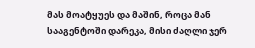მას მოატყუეს და მაშინ, როცა მან სააგენტოში დარეკა, მისი ძაღლი ჯერ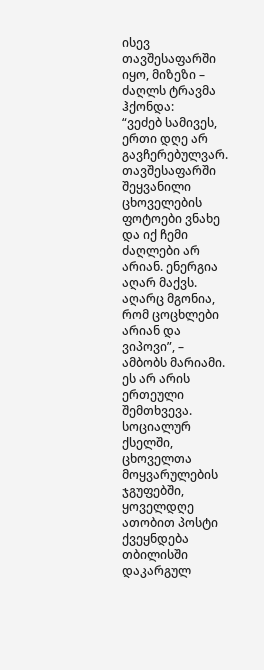ისევ თავშესაფარში იყო, მიზეზი – ძაღლს ტრავმა ჰქონდა:
“ვეძებ სამივეს, ერთი დღე არ გავჩერებულვარ. თავშესაფარში შეყვანილი ცხოველების ფოტოები ვნახე და იქ ჩემი ძაღლები არ არიან. ენერგია აღარ მაქვს. აღარც მგონია, რომ ცოცხლები არიან და ვიპოვი”, – ამბობს მარიამი.
ეს არ არის ერთეული შემთხვევა. სოციალურ ქსელში, ცხოველთა მოყვარულების ჯგუფებში, ყოველდღე ათობით პოსტი ქვეყნდება თბილისში დაკარგულ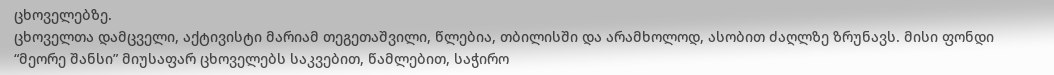ცხოველებზე.
ცხოველთა დამცველი, აქტივისტი მარიამ თეგეთაშვილი, წლებია, თბილისში და არამხოლოდ, ასობით ძაღლზე ზრუნავს. მისი ფონდი “მეორე შანსი” მიუსაფარ ცხოველებს საკვებით, წამლებით, საჭირო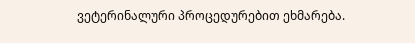ვეტერინალური პროცედურებით ეხმარება.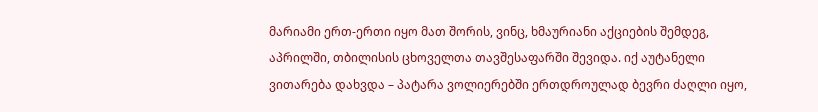მარიამი ერთ-ერთი იყო მათ შორის, ვინც, ხმაურიანი აქციების შემდეგ, აპრილში, თბილისის ცხოველთა თავშესაფარში შევიდა. იქ აუტანელი ვითარება დახვდა – პატარა ვოლიერებში ერთდროულად ბევრი ძაღლი იყო,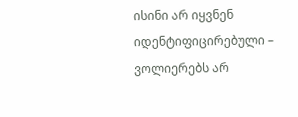ისინი არ იყვნენ იდენტიფიცირებული – ვოლიერებს არ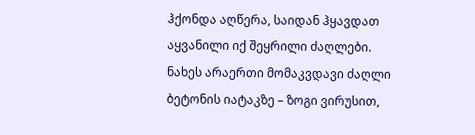ჰქონდა აღწერა, საიდან ჰყავდათ აყვანილი იქ შეყრილი ძაღლები. ნახეს არაერთი მომაკვდავი ძაღლი ბეტონის იატაკზე – ზოგი ვირუსით,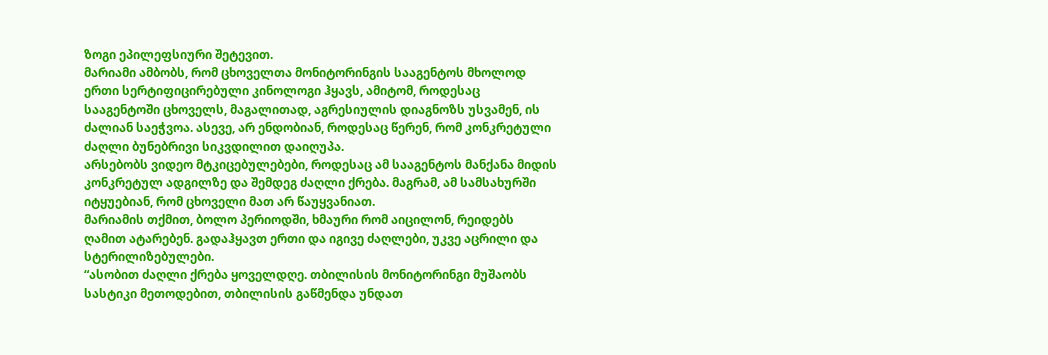ზოგი ეპილეფსიური შეტევით.
მარიამი ამბობს, რომ ცხოველთა მონიტორინგის სააგენტოს მხოლოდ ერთი სერტიფიცირებული კინოლოგი ჰყავს, ამიტომ, როდესაც სააგენტოში ცხოველს, მაგალითად, აგრესიულის დიაგნოზს უსვამენ, ის ძალიან საეჭვოა. ასევე, არ ენდობიან, როდესაც წერენ, რომ კონკრეტული ძაღლი ბუნებრივი სიკვდილით დაიღუპა.
არსებობს ვიდეო მტკიცებულებები, როდესაც ამ სააგენტოს მანქანა მიდის კონკრეტულ ადგილზე და შემდეგ ძაღლი ქრება. მაგრამ, ამ სამსახურში იტყუებიან, რომ ცხოველი მათ არ წაუყვანიათ.
მარიამის თქმით, ბოლო პერიოდში, ხმაური რომ აიცილონ, რეიდებს ღამით ატარებენ. გადაჰყავთ ერთი და იგივე ძაღლები, უკვე აცრილი და სტერილიზებულები.
“ასობით ძაღლი ქრება ყოველდღე. თბილისის მონიტორინგი მუშაობს სასტიკი მეთოდებით, თბილისის გაწმენდა უნდათ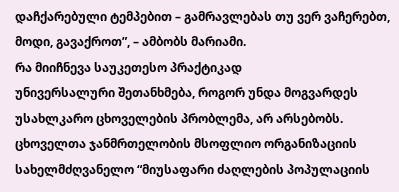დაჩქარებული ტემპებით – გამრავლებას თუ ვერ ვაჩერებთ, მოდი, გავაქროთ”, – ამბობს მარიამი.
რა მიიჩნევა საუკეთესო პრაქტიკად
უნივერსალური შეთანხმება, როგორ უნდა მოგვარდეს უსახლკარო ცხოველების პრობლემა, არ არსებობს. ცხოველთა ჯანმრთელობის მსოფლიო ორგანიზაციის სახელმძღვანელო “მიუსაფარი ძაღლების პოპულაციის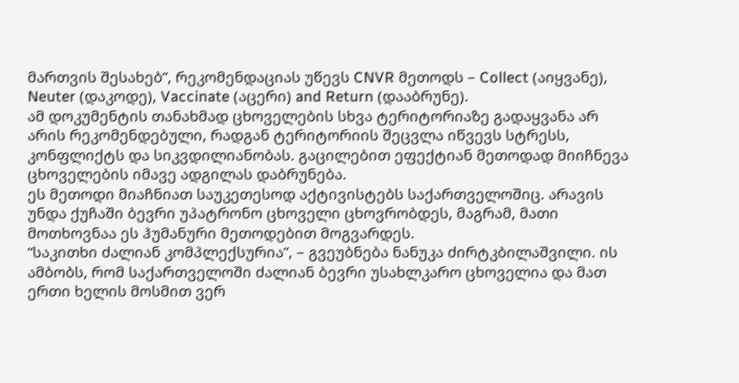მართვის შესახებ”, რეკომენდაციას უწევს CNVR მეთოდს – Collect (აიყვანე), Neuter (დაკოდე), Vaccinate (აცერი) and Return (დააბრუნე).
ამ დოკუმენტის თანახმად ცხოველების სხვა ტერიტორიაზე გადაყვანა არ არის რეკომენდებული, რადგან ტერიტორიის შეცვლა იწვევს სტრესს, კონფლიქტს და სიკვდილიანობას. გაცილებით ეფექტიან მეთოდად მიიჩნევა ცხოველების იმავე ადგილას დაბრუნება.
ეს მეთოდი მიაჩნიათ საუკეთესოდ აქტივისტებს საქართველოშიც. არავის უნდა ქუჩაში ბევრი უპატრონო ცხოველი ცხოვრობდეს, მაგრამ, მათი მოთხოვნაა ეს ჰუმანური მეთოდებით მოგვარდეს.
“საკითხი ძალიან კომპლექსურია”, – გვეუბნება ნანუკა ძირტკბილაშვილი. ის ამბობს, რომ საქართველოში ძალიან ბევრი უსახლკარო ცხოველია და მათ ერთი ხელის მოსმით ვერ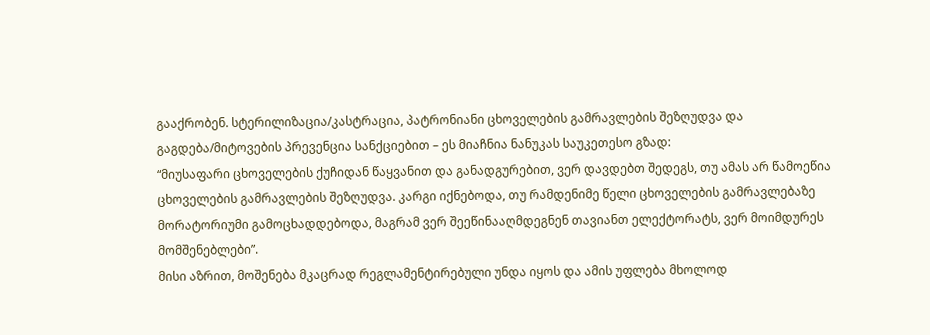გააქრობენ. სტერილიზაცია/კასტრაცია, პატრონიანი ცხოველების გამრავლების შეზღუდვა და გაგდება/მიტოვების პრევენცია სანქციებით – ეს მიაჩნია ნანუკას საუკეთესო გზად:
“მიუსაფარი ცხოველების ქუჩიდან წაყვანით და განადგურებით, ვერ დავდებთ შედეგს, თუ ამას არ წამოეწია ცხოველების გამრავლების შეზღუდვა. კარგი იქნებოდა, თუ რამდენიმე წელი ცხოველების გამრავლებაზე მორატორიუმი გამოცხადდებოდა, მაგრამ ვერ შეეწინააღმდეგნენ თავიანთ ელექტორატს, ვერ მოიმდურეს მომშენებლები”.
მისი აზრით, მოშენება მკაცრად რეგლამენტირებული უნდა იყოს და ამის უფლება მხოლოდ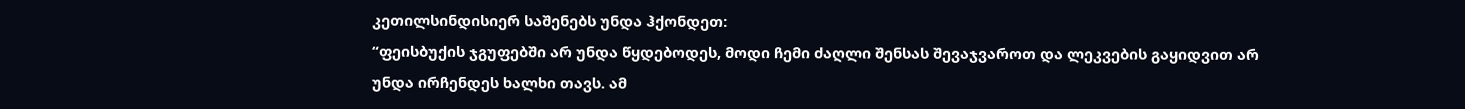კეთილსინდისიერ საშენებს უნდა ჰქონდეთ:
“ფეისბუქის ჯგუფებში არ უნდა წყდებოდეს, მოდი ჩემი ძაღლი შენსას შევაჯვაროთ და ლეკვების გაყიდვით არ უნდა ირჩენდეს ხალხი თავს. ამ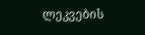ლეკვების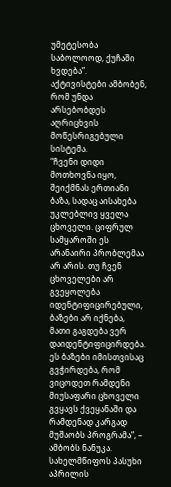უმეტესობა საბოლოოდ, ქუჩაში ხვდება”.
აქტივისტები ამბობენ, რომ უნდა არსებობდეს აღრიცხვის მოწესრიგებული სისტემა.
“ჩვენი დიდი მოთხოვნა იყო, შეიქმნას ერთიანი ბაზა, სადაც აისახება უკლებლივ ყველა ცხოველი. ციფრულ სამყაროში ეს არანაირი პრობლემაა არ არის. თუ ჩვენ ცხოველები არ გვეყოლება იდენტიფიცირებული, ბაზები არ იქნება, მათი გაგდება ვერ დაიდენტიფიცირდება. ეს ბაზები იმისთვისაც გვჭირდება, რომ ვიცოდეთ რამდენი მიუსაფარი ცხოველი გვყავს ქვეყანაში და რამდენად კარგად მუშაობს პროგრამა”, – ამბობს ნანუკა.
სახელმწიფოს პასუხი
აპრილის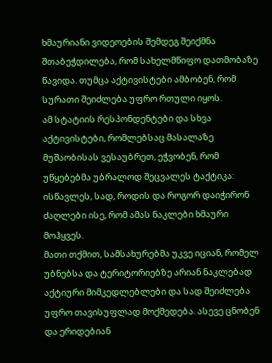ხმაურიანი ვიდეოების შემდეგ შეიქმნა შთაბეჭდილება, რომ სახელმწიფო დათმობაზე წავიდა. თუმცა აქტივისტები ამბობენ, რომ სურათი შეიძლება უფრო რთული იყოს.
ამ სტატიის რესპონდენტები და სხვა აქტივისტები, რომლებსაც მასალაზე მუშაობისას ვესაუბრეთ, ეჭვობენ, რომ უწყებებმა უბრალოდ შეცვალეს ტაქტიკა: ისწავლეს, სად, როდის და როგორ დაიჭირონ ძაღლები ისე, რომ ამას ნაკლები ხმაური მოჰყვეს.
მათი თქმით, სამსახურებმა უკვე იციან, რომელ უბნებსა და ტერიტორიებზე არიან ნაკლებად აქტიური მიმკედლებლები და სად შეიძლება უფრო თავისუფლად მოქმედება. ასევე ცნობენ და ერიდებიან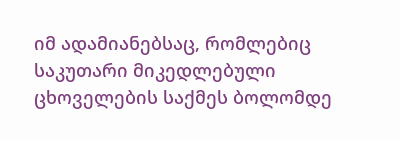იმ ადამიანებსაც, რომლებიც საკუთარი მიკედლებული ცხოველების საქმეს ბოლომდე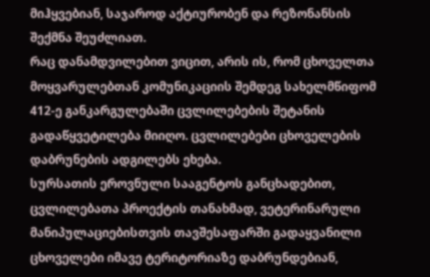მიჰყვებიან, საჯაროდ აქტიურობენ და რეზონანსის შექმნა შეუძლიათ.
რაც დანამდვილებით ვიცით, არის ის, რომ ცხოველთა მოყვარულებთან კომუნიკაციის შემდეგ სახელმწიფომ 412-ე განკარგულებაში ცვლილებების შეტანის გადაწყვეტილება მიიღო. ცვლილებები ცხოველების დაბრუნების ადგილებს ეხება.
სურსათის ეროვნული სააგენტოს განცხადებით, ცვლილებათა პროექტის თანახმად, ვეტერინარული მანიპულაციებისთვის თავშესაფარში გადაყვანილი ცხოველები იმავე ტერიტორიაზე დაბრუნდებიან,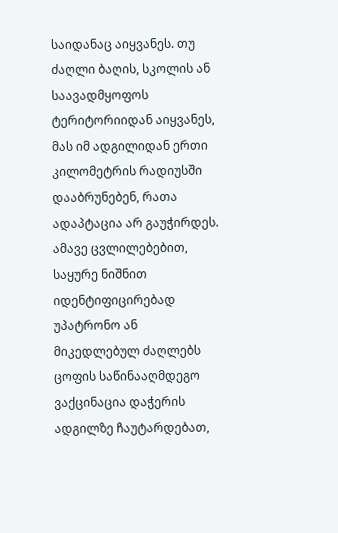საიდანაც აიყვანეს. თუ ძაღლი ბაღის, სკოლის ან საავადმყოფოს ტერიტორიიდან აიყვანეს, მას იმ ადგილიდან ერთი კილომეტრის რადიუსში დააბრუნებენ, რათა ადაპტაცია არ გაუჭირდეს.
ამავე ცვლილებებით, საყურე ნიშნით იდენტიფიცირებად უპატრონო ან მიკედლებულ ძაღლებს ცოფის საწინააღმდეგო ვაქცინაცია დაჭერის ადგილზე ჩაუტარდებათ,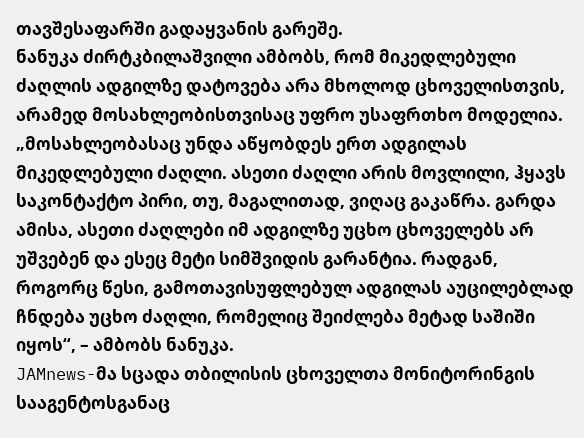თავშესაფარში გადაყვანის გარეშე.
ნანუკა ძირტკბილაშვილი ამბობს, რომ მიკედლებული ძაღლის ადგილზე დატოვება არა მხოლოდ ცხოველისთვის, არამედ მოსახლეობისთვისაც უფრო უსაფრთხო მოდელია.
„მოსახლეობასაც უნდა აწყობდეს ერთ ადგილას მიკედლებული ძაღლი. ასეთი ძაღლი არის მოვლილი, ჰყავს საკონტაქტო პირი, თუ, მაგალითად, ვიღაც გაკაწრა. გარდა ამისა, ასეთი ძაღლები იმ ადგილზე უცხო ცხოველებს არ უშვებენ და ესეც მეტი სიმშვიდის გარანტია. რადგან, როგორც წესი, გამოთავისუფლებულ ადგილას აუცილებლად ჩნდება უცხო ძაღლი, რომელიც შეიძლება მეტად საშიში იყოს“, – ამბობს ნანუკა.
JAMnews-მა სცადა თბილისის ცხოველთა მონიტორინგის სააგენტოსგანაც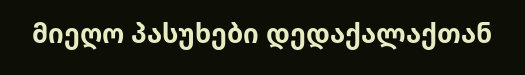მიეღო პასუხები დედაქალაქთან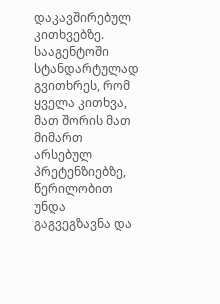დაკავშირებულ კითხვებზე. სააგენტოში სტანდარტულად გვითხრეს, რომ ყველა კითხვა, მათ შორის მათ მიმართ არსებულ პრეტენზიებზე, წერილობით უნდა გაგვეგზავნა და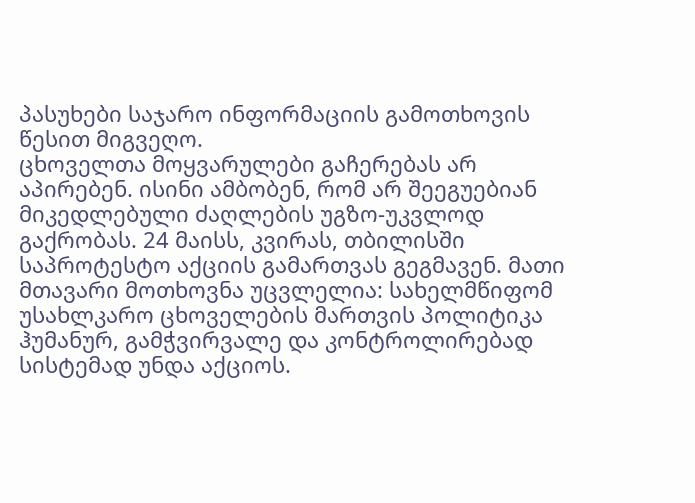პასუხები საჯარო ინფორმაციის გამოთხოვის წესით მიგვეღო.
ცხოველთა მოყვარულები გაჩერებას არ აპირებენ. ისინი ამბობენ, რომ არ შეეგუებიან მიკედლებული ძაღლების უგზო-უკვლოდ გაქრობას. 24 მაისს, კვირას, თბილისში საპროტესტო აქციის გამართვას გეგმავენ. მათი მთავარი მოთხოვნა უცვლელია: სახელმწიფომ უსახლკარო ცხოველების მართვის პოლიტიკა ჰუმანურ, გამჭვირვალე და კონტროლირებად სისტემად უნდა აქციოს.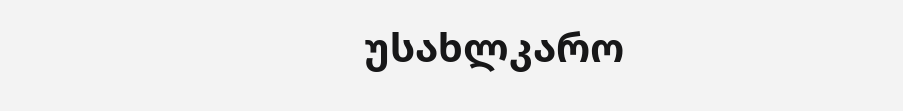უსახლკარო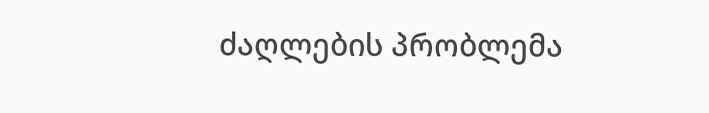ძაღლების პრობლემა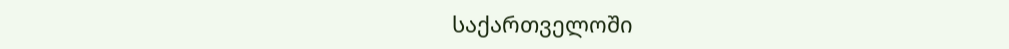საქართველოში